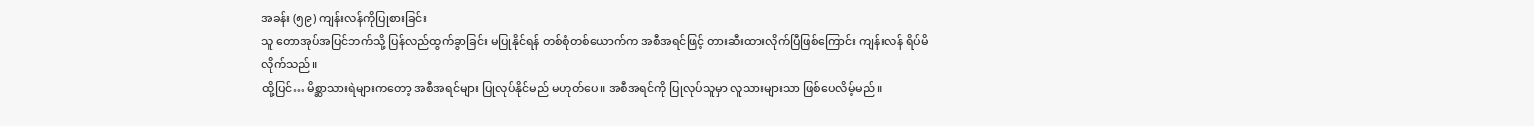အခန်း (၅၉) ကျန်းလန်ကိုပြုစားခြင်း
သူ တောအုပ်အပြင်ဘက်သို့ ပြန်လည်ထွက်ခွာခြင်း မပြုနိုင်ရန် တစ်စုံတစ်ယောက်က အစီအရင်ဖြင့် တားဆီးထားလိုက်ပြီဖြစ်ကြောင်း ကျန်းလန် ရိပ်မိလိုက်သည်။
ထို့ပြင်… မိစ္ဆာသားရဲများကတော့ အစီအရင်များ ပြုလုပ်နိုင်မည် မဟုတ်ပေ။ အစီအရင်ကို ပြုလုပ်သူမှာ လူသားများသာ ဖြစ်ပေလိမ့်မည်။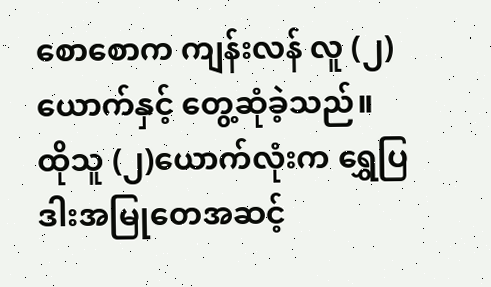စောစောက ကျန်းလန် လူ (၂)ယောက်နှင့် တွေ့ဆုံခဲ့သည်။
ထိုသူ (၂)ယောက်လုံးက ရွှေပြဒါးအမြုတေအဆင့်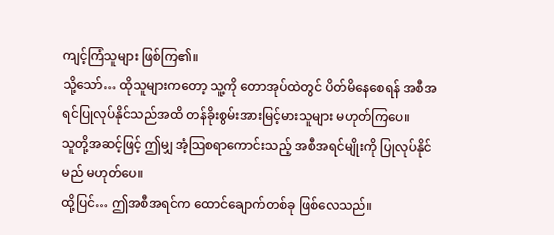ကျင့်ကြံသူများ ဖြစ်ကြ၏။
သို့သော်… ထိုသူများကတော့ သူ့ကို တောအုပ်ထဲတွင် ပိတ်မိနေစေရန် အစီအရင်ပြုလုပ်နိုင်သည်အထိ တန်ခိုးစွမ်းအားမြင့်မားသူများ မဟုတ်ကြပေ။
သူတို့အဆင့်ဖြင့် ဤမျှ အံ့သြစရာကောင်းသည့် အစီအရင်မျိုးကို ပြုလုပ်နိုင်မည် မဟုတ်ပေ။
ထို့ပြင်… ဤအစီအရင်က ထောင်ချောက်တစ်ခု ဖြစ်လေသည်။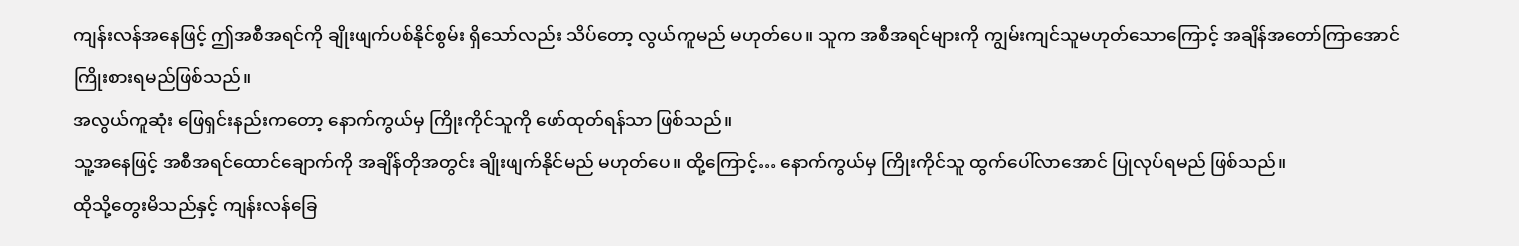ကျန်းလန်အနေဖြင့် ဤအစီအရင်ကို ချိုးဖျက်ပစ်နိုင်စွမ်း ရှိသော်လည်း သိပ်တော့ လွယ်ကူမည် မဟုတ်ပေ။ သူက အစီအရင်များကို ကျွမ်းကျင်သူမဟုတ်သောကြောင့် အချိန်အတော်ကြာအောင် ကြိုးစားရမည်ဖြစ်သည်။
အလွယ်ကူဆုံး ဖြေရှင်းနည်းကတော့ နောက်ကွယ်မှ ကြိုးကိုင်သူကို ဖော်ထုတ်ရန်သာ ဖြစ်သည်။
သူ့အနေဖြင့် အစီအရင်ထောင်ချောက်ကို အချိန်တိုအတွင်း ချိုးဖျက်နိုင်မည် မဟုတ်ပေ။ ထို့ကြောင့်… နောက်ကွယ်မှ ကြိုးကိုင်သူ ထွက်ပေါ်လာအောင် ပြုလုပ်ရမည် ဖြစ်သည်။
ထိုသို့တွေးမိသည်နှင့် ကျန်းလန်ခြေ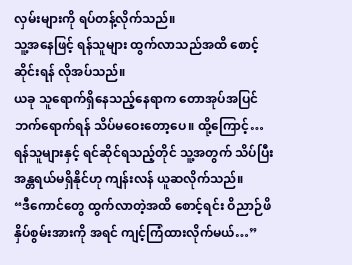လှမ်းများကို ရပ်တန့်လိုက်သည်။
သူ့အနေဖြင့် ရန်သူများ ထွက်လာသည်အထိ စောင့်ဆိုင်းရန် လိုအပ်သည်။
ယခု သူရောက်ရှိနေသည့်နေရာက တောအုပ်အပြင်ဘက်ရောက်ရန် သိပ်မဝေးတော့ပေ။ ထို့ကြောင့်… ရန်သူများနှင့် ရင်ဆိုင်ရသည့်တိုင် သူ့အတွက် သိပ်ပြီး အန္တရယ်မရှိနိုင်ဟု ကျန်းလန် ယူဆလိုက်သည်။
“ဒီကောင်တွေ ထွက်လာတဲ့အထိ စောင့်ရင်း ဝိညာဉ်ဖိနှိပ်စွမ်းအားကို အရင် ကျင့်ကြံထားလိုက်မယ်…”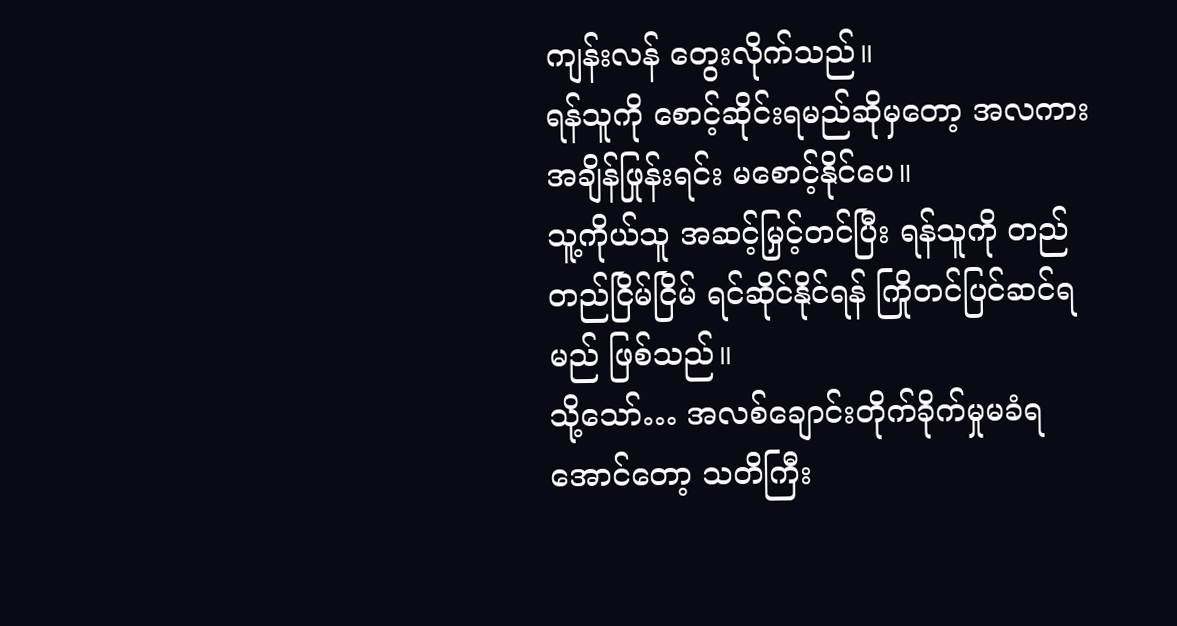ကျန်းလန် တွေးလိုက်သည်။
ရန်သူကို စောင့်ဆိုင်းရမည်ဆိုမှတော့ အလကား အချိန်ဖြုန်းရင်း မစောင့်နိုင်ပေ။
သူ့ကိုယ်သူ အဆင့်မြှင့်တင်ပြီး ရန်သူကို တည်တည်ငြိမ်ငြိမ် ရင်ဆိုင်နိုင်ရန် ကြိုတင်ပြင်ဆင်ရမည် ဖြစ်သည်။
သို့သော်… အလစ်ချောင်းတိုက်ခိုက်မှုမခံရအောင်တော့ သတိကြီး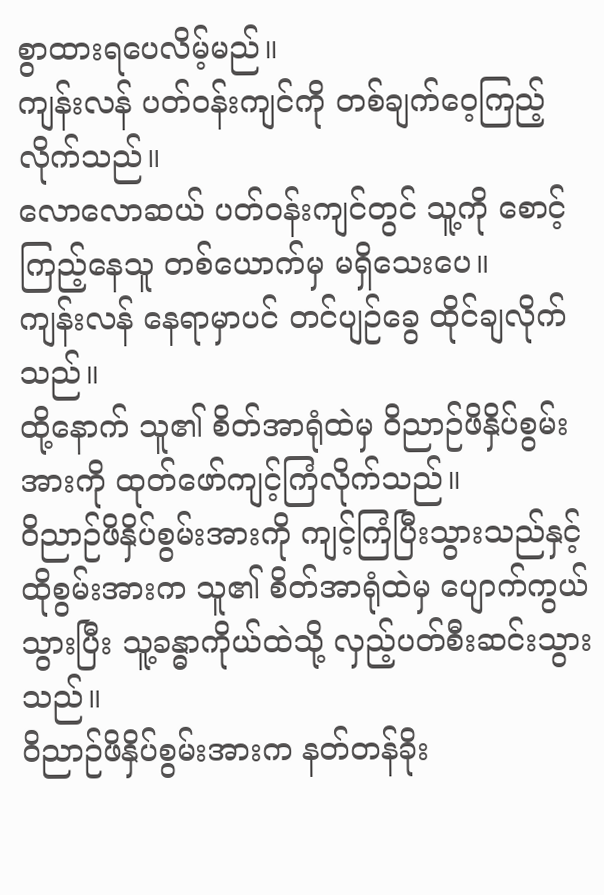စွာထားရပေလိမ့်မည်။
ကျန်းလန် ပတ်ဝန်းကျင်ကို တစ်ချက်ဝေ့ကြည့်လိုက်သည်။
လောလောဆယ် ပတ်ဝန်းကျင်တွင် သူ့ကို စောင့်ကြည့်နေသူ တစ်ယောက်မှ မရှိသေးပေ။
ကျန်းလန် နေရာမှာပင် တင်ပျဉ်ခွေ ထိုင်ချလိုက်သည်။
ထို့နောက် သူ၏ စိတ်အာရုံထဲမှ ဝိညာဉ်ဖိနှိပ်စွမ်းအားကို ထုတ်ဖော်ကျင့်ကြံလိုက်သည်။
ဝိညာဉ်ဖိနှိပ်စွမ်းအားကို ကျင့်ကြံပြီးသွားသည်နှင့် ထိုစွမ်းအားက သူ၏ စိတ်အာရုံထဲမှ ပျောက်ကွယ်သွားပြီး သူ့ခန္ဓာကိုယ်ထဲသို့ လှည့်ပတ်စီးဆင်းသွားသည်။
ဝိညာဉ်ဖိနှိပ်စွမ်းအားက နတ်တန်ခိုး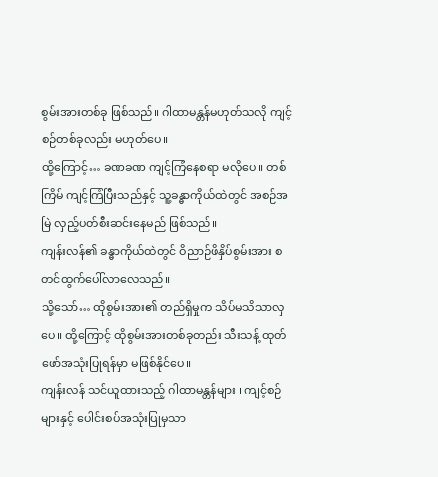စွမ်းအားတစ်ခု ဖြစ်သည်။ ဂါထာမန္တန်မဟုတ်သလို ကျင့်စဉ်တစ်ခုလည်း မဟုတ်ပေ။
ထို့ကြောင့်… ခဏခဏ ကျင့်ကြံနေစရာ မလိုပေ။ တစ်ကြိမ် ကျင့်ကြံပြီးသည်နှင့် သူ့ခန္ဓာကိုယ်ထဲတွင် အစဉ်အမြဲ လှည့်ပတ်စီးဆင်းနေမည် ဖြစ်သည်။
ကျန်းလန်၏ ခန္ဓာကိုယ်ထဲတွင် ဝိညာဉ်ဖိနှိပ်စွမ်းအား စတင်ထွက်ပေါ်လာလေသည်။
သို့သော်… ထိုစွမ်းအား၏ တည်ရှိမှုက သိပ်မသိသာလှပေ။ ထို့ကြောင့် ထိုစွမ်းအားတစ်ခုတည်း သီးသန့် ထုတ်ဖော်အသုံးပြုရန်မှာ မဖြစ်နိုင်ပေ။
ကျန်းလန် သင်ယူထားသည့် ဂါထာမန္တန်များ ၊ ကျင့်စဉ်များနှင့် ပေါင်းစပ်အသုံးပြုမှသာ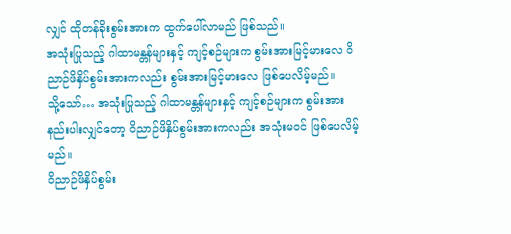လျှင် ထိုတန်ခိုးစွမ်းအားက ထွက်ပေါ်လာမည် ဖြစ်သည်။
အသုံးပြုသည့် ဂါထာမန္တန်များနှင့် ကျင့်စဉ်များက စွမ်းအားမြင့်မားလေ ဝိညာဉ်ဖိနှိပ်စွမ်းအားကလည်း စွမ်းအားမြင့်မားလေ ဖြစ်ပေလိမ့်မည်။
သို့သော်… အသုံးပြုသည့် ဂါထာမန္တန်များနှင့် ကျင့်စဉ်များက စွမ်းအားနည်းပါးလျှင်တော့ ဝိညာဉ်ဖိနှိပ်စွမ်းအားကလည်း အသုံးမဝင် ဖြစ်ပေလိမ့်မည်။
ဝိညာဉ်ဖိနှိပ်စွမ်း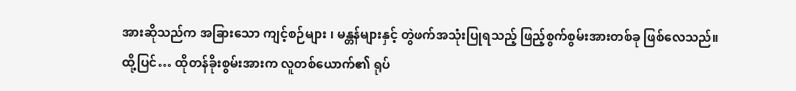အားဆိုသည်က အခြားသော ကျင့်စဉ်များ ၊ မန္တန်များနှင့် တွဲဖက်အသုံးပြုရသည့် ဖြည့်စွက်စွမ်းအားတစ်ခု ဖြစ်လေသည်။
ထို့ပြင်… ထိုတန်ခိုးစွမ်းအားက လူတစ်ယောက်၏ ရုပ်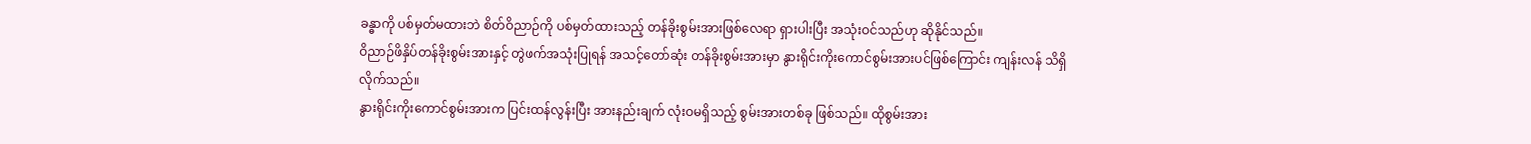ခန္ဓာကို ပစ်မှတ်မထားဘဲ စိတ်ဝိညာဉ်ကို ပစ်မှတ်ထားသည့် တန်ခိုးစွမ်းအားဖြစ်လေရာ ရှားပါးပြီး အသုံးဝင်သည်ဟု ဆိုနိုင်သည်။
ဝိညာဉ်ဖိနှိပ်တန်ခိုးစွမ်းအားနှင့် တွဲဖက်အသုံးပြုရန် အသင့်တော်ဆုံး တန်ခိုးစွမ်းအားမှာ နွားရိုင်းကိုးကောင်စွမ်းအားပင်ဖြစ်ကြောင်း ကျန်းလန် သိရှိလိုက်သည်။
နွားရိုင်းကိုးကောင်စွမ်းအားက ပြင်းထန်လွန်းပြီး အားနည်းချက် လုံးဝမရှိသည့် စွမ်းအားတစ်ခု ဖြစ်သည်။ ထိုစွမ်းအား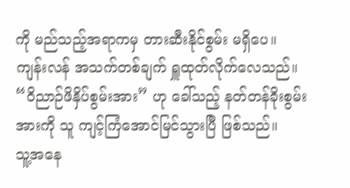ကို မည်သည့်အရာကမှ တားဆီးနိုင်စွမ်း မရှိပေ။
ကျန်းလန် အသက်တစ်ချက် ရှူထုတ်လိုက်လေသည်။
“ဝိညာဉ်ဖိနှိပ်စွမ်းအား” ဟု ခေါ်သည့် နတ်တန်ခိုးစွမ်းအားကို သူ ကျင့်ကြံအောင်မြင်သွားပြီ ဖြစ်သည်။
သူ့အနေ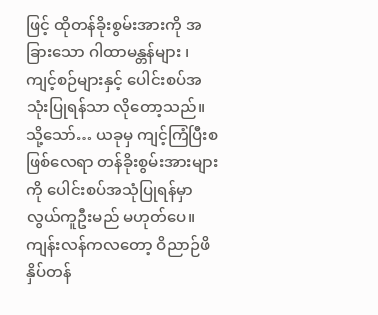ဖြင့် ထိုတန်ခိုးစွမ်းအားကို အခြားသော ဂါထာမန္တန်များ ၊ ကျင့်စဉ်များနှင့် ပေါင်းစပ်အသုံးပြုရန်သာ လိုတော့သည်။
သို့သော်… ယခုမှ ကျင့်ကြံပြီးစဖြစ်လေရာ တန်ခိုးစွမ်းအားများကို ပေါင်းစပ်အသုံပြုရန်မှာ လွယ်ကူဦးမည် မဟုတ်ပေ။
ကျန်းလန်ကလတော့ ဝိညာဉ်ဖိနှိပ်တန်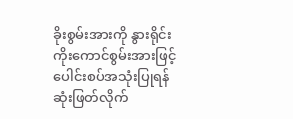ခိုးစွမ်းအားကို နွားရိုင်းကိုးကောင်စွမ်းအားဖြင့် ပေါင်းစပ်အသုံးပြုရန် ဆုံးဖြတ်လိုက်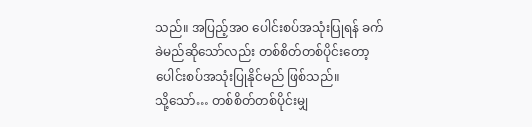သည်။ အပြည့်အ၀ ပေါင်းစပ်အသုံးပြုရန် ခက်ခဲမည်ဆိုသော်လည်း တစ်စိတ်တစ်ပိုင်းတော့ ပေါင်းစပ်အသုံးပြုနိုင်မည် ဖြစ်သည်။
သို့သော်… တစ်စိတ်တစ်ပိုင်းမျှ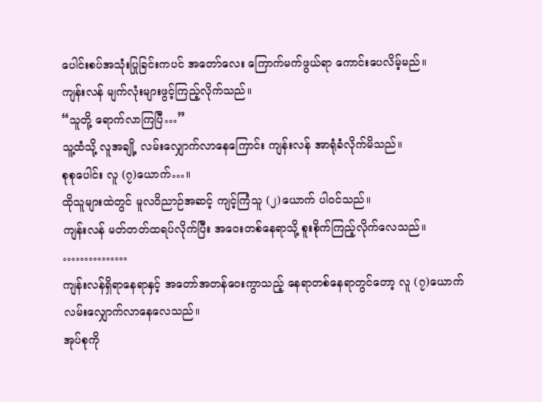ပေါင်းစပ်အသုံးပြုခြင်းကပင် အတော်လေး ကြောက်မက်ဖွယ်ရာ ကောင်းပေလိမ့်မည်။
ကျန်းလန် မျက်လုံးများဖွင့်ကြည့်လိုက်သည်။
“သူတို့ ရောက်လာကြပြီ…”
သူ့ထံသို့ လူအချို့ လမ်းလျှောက်လာနေကြောင်း ကျန်းလန် အာရုံခံလိုက်မိသည်။
စုစုပေါင်း လူ (၇)ယောက်…။
ထိုသူများထဲတွင် မူလဝိညာဉ်အဆင့် ကျင့်ကြံသူ (၂)ယောက် ပါဝင်သည်။
ကျန်းလန် မတ်တတ်ထရပ်လိုက်ပြီး အဝေးတစ်နေရာသို့ စူးစိုက်ကြည့်လိုက်လေသည်။
……………
ကျန်းလန်ရှိရာနေရာနှင့် အတော်အတန်ဝေးကွာသည့် နေရာတစ်နေရာတွင်တော့ လူ (၇)ယောက် လမ်းလျှောက်လာနေလေသည်။
အုပ်စုကို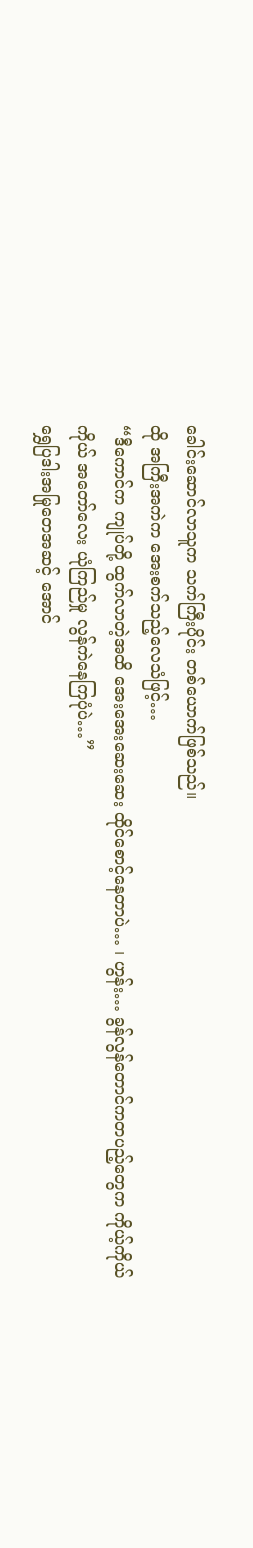ခေါင်းဆောင်လာသူက သက်ကြီးပိုင်း တစ်ယောက်ဖြစ်သည်။
ထို အကြီးအကဲက အေးစက်သည့်လေသံဖြင့်…
“ဒီကောင်က ကျုပ်တို့ ထွက်လာတဲ့အထိ အေးအေးဆေးဆေး ထိုင်စောင့်နေတာပဲ… ၊ ဟွန်း… ခွန်လွန်တောင်ကတပည့်တွေက ကိုယ့်ကိုယ်ကိုယ် အတော်လေး ယုံကြည်မှု လွန်ကဲနေကြပုံပဲ…”
ရွှေပြဒါးအမြုတေအဆင့် အောင်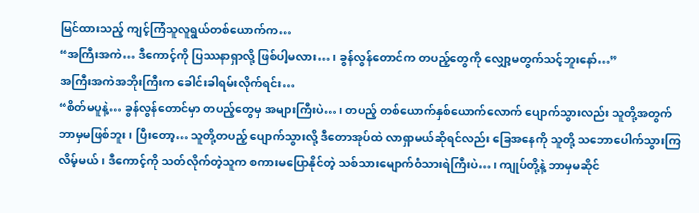မြင်ထားသည့် ကျင့်ကြံသူလူရွယ်တစ်ယောက်က…
“အကြီးအကဲ… ဒီကောင့်ကို ပြဿနာရှာလို့ ဖြစ်ပါ့မလား… ၊ ခွန်လွန်တောင်က တပည့်တွေကို လျှော့မတွက်သင့်ဘူးနော်…”
အကြီးအကဲအဘိုးကြီးက ခေါင်းခါရမ်းလိုက်ရင်း…
“စိတ်မပူနဲ့… ခွန်လွန်တောင်မှာ တပည့်တွေမှ အများကြီးပဲ… ၊ တပည့် တစ်ယောက်နှစ်ယောက်လောက် ပျောက်သွားလည်း သူတို့အတွက် ဘာမှမဖြစ်ဘူး ၊ ပြီးတော့… သူတို့တပည့် ပျောက်သွားလို့ ဒီတောအုပ်ထဲ လာရှာမယ်ဆိုရင်လည်း ခြေအနေကို သူတို့ သဘောပေါက်သွားကြလိမ့်မယ် ၊ ဒီကောင့်ကို သတ်လိုက်တဲ့သူက စကားမပြောနိုင်တဲ့ သစ်သားမျောက်ဝံသားရဲကြီးပဲ… ၊ ကျုပ်တို့နဲ့ ဘာမှမဆိုင်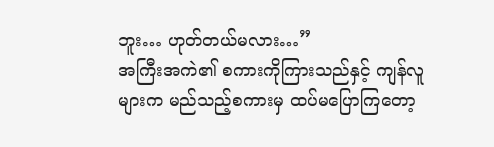ဘူး… ဟုတ်တယ်မလား…”
အကြီးအကဲ၏ စကားကိုကြားသည်နှင့် ကျန်လူများက မည်သည့်စကားမှ ထပ်မပြောကြတော့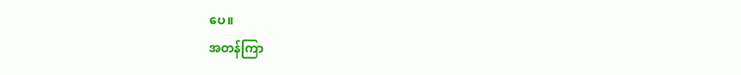ပေ။
အတန်ကြာ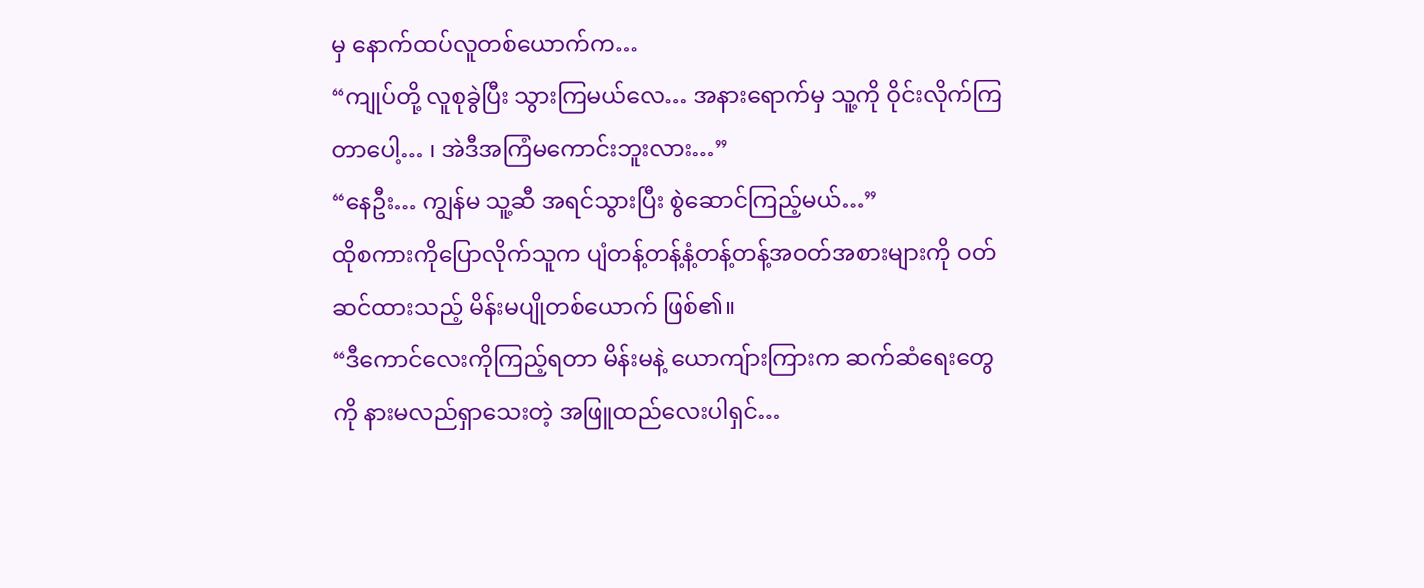မှ နောက်ထပ်လူတစ်ယောက်က…
“ကျုပ်တို့ လူစုခွဲပြီး သွားကြမယ်လေ… အနားရောက်မှ သူ့ကို ဝိုင်းလိုက်ကြတာပေါ့… ၊ အဲဒီအကြံမကောင်းဘူးလား…”
“နေဦး… ကျွန်မ သူ့ဆီ အရင်သွားပြီး စွဲဆောင်ကြည့်မယ်…”
ထိုစကားကိုပြောလိုက်သူက ပျံတန့်တန့်နံ့တန့်တန့်အဝတ်အစားများကို ဝတ်ဆင်ထားသည့် မိန်းမပျိုတစ်ယောက် ဖြစ်၏။
“ဒီကောင်လေးကိုကြည့်ရတာ မိန်းမနဲ့ ယောကျ်ားကြားက ဆက်ဆံရေးတွေကို နားမလည်ရှာသေးတဲ့ အဖြူထည်လေးပါရှင်…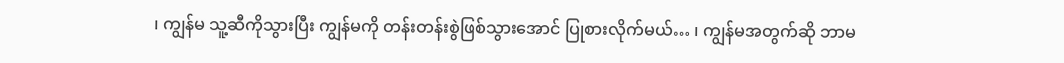၊ ကျွန်မ သူ့ဆီကိုသွားပြီး ကျွန်မကို တန်းတန်းစွဲဖြစ်သွားအောင် ပြုစားလိုက်မယ်… ၊ ကျွန်မအတွက်ဆို ဘာမ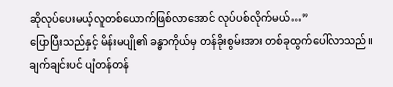ဆိုလုပ်ပေးမယ့်လူတစ်ယောက်ဖြစ်လာအောင် လုပ်ပစ်လိုက်မယ်…”
ပြောပြီးသည်နှင့် မိန်းမပျို၏ ခန္ဓာကိုယ်မှ တန်ခိုးစွမ်းအား တစ်ခုထွက်ပေါ်လာသည်။
ချက်ချင်းပင် ပျံတန်တန်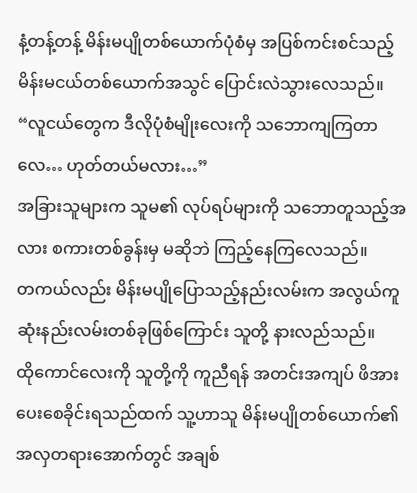နံ့တန့်တန့် မိန်းမပျိုတစ်ယောက်ပုံစံမှ အပြစ်ကင်းစင်သည့် မိန်းမငယ်တစ်ယောက်အသွင် ပြောင်းလဲသွားလေသည်။
“လူငယ်တွေက ဒီလိုပုံစံမျိုးလေးကို သဘောကျကြတာလေ… ဟုတ်တယ်မလား…”
အခြားသူများက သူမ၏ လုပ်ရပ်များကို သဘောတူသည့်အလား စကားတစ်ခွန်းမှ မဆိုဘဲ ကြည့်နေကြလေသည်။
တကယ်လည်း မိန်းမပျိုပြောသည့်နည်းလမ်းက အလွယ်ကူဆုံးနည်းလမ်းတစ်ခုဖြစ်ကြောင်း သူတို့ နားလည်သည်။
ထိုကောင်လေးကို သူတို့ကို ကူညီရန် အတင်းအကျပ် ဖိအားပေးစေခိုင်းရသည်ထက် သူ့ဟာသူ မိန်းမပျိုတစ်ယောက်၏ အလှတရားအောက်တွင် အချစ်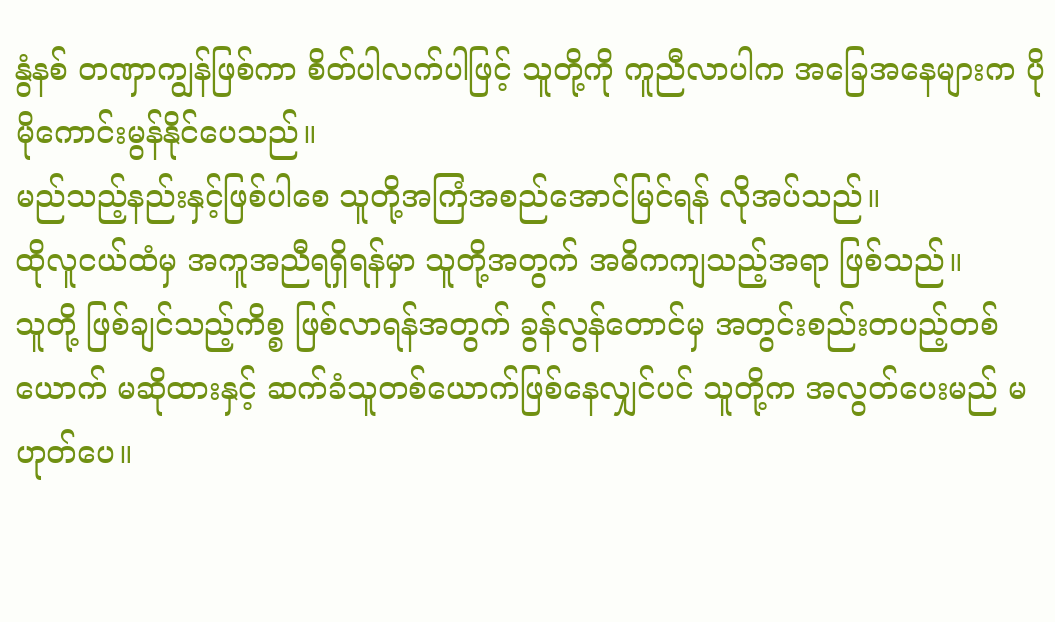နွံနစ် တဏှာကျွန်ဖြစ်ကာ စိတ်ပါလက်ပါဖြင့် သူတို့ကို ကူညီလာပါက အခြေအနေများက ပိုမိုကောင်းမွန်နိုင်ပေသည်။
မည်သည့်နည်းနှင့်ဖြစ်ပါစေ သူတို့အကြံအစည်အောင်မြင်ရန် လိုအပ်သည်။
ထိုလူငယ်ထံမှ အကူအညီရရှိရန်မှာ သူတို့အတွက် အဓိကကျသည့်အရာ ဖြစ်သည်။
သူတို့ ဖြစ်ချင်သည့်ကိစ္စ ဖြစ်လာရန်အတွက် ခွန်လွန်တောင်မှ အတွင်းစည်းတပည့်တစ်ယောက် မဆိုထားနှင့် ဆက်ခံသူတစ်ယောက်ဖြစ်နေလျှင်ပင် သူတို့က အလွတ်ပေးမည် မဟုတ်ပေ။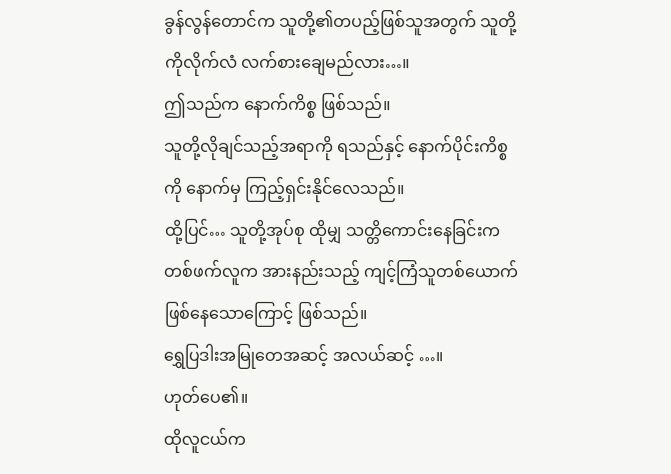ခွန်လွန်တောင်က သူတို့၏တပည့်ဖြစ်သူအတွက် သူတို့ကိုလိုက်လံ လက်စားချေမည်လား…။
ဤသည်က နောက်ကိစ္စ ဖြစ်သည်။
သူတို့လိုချင်သည့်အရာကို ရသည်နှင့် နောက်ပိုင်းကိစ္စကို နောက်မှ ကြည့်ရှင်းနိုင်လေသည်။
ထို့ပြင်… သူတို့အုပ်စု ထိုမျှ သတ္တိကောင်းနေခြင်းက တစ်ဖက်လူက အားနည်းသည့် ကျင့်ကြံသူတစ်ယောက် ဖြစ်နေသောကြောင့် ဖြစ်သည်။
ရွှေပြဒါးအမြုတေအဆင့် အလယ်ဆင့် …။
ဟုတ်ပေ၏။
ထိုလူငယ်က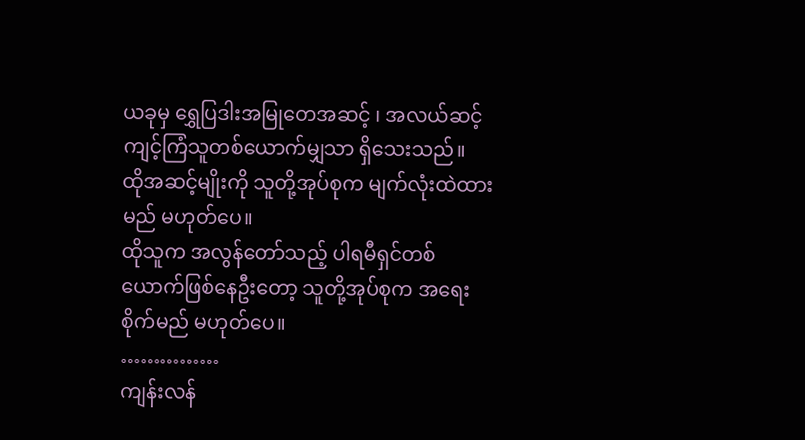ယခုမှ ရွှေပြဒါးအမြုတေအဆင့် ၊ အလယ်ဆင့် ကျင့်ကြံသူတစ်ယောက်မျှသာ ရှိသေးသည်။
ထိုအဆင့်မျိုးကို သူတို့အုပ်စုက မျက်လုံးထဲထားမည် မဟုတ်ပေ။
ထိုသူက အလွန်တော်သည့် ပါရမီရှင်တစ်ယောက်ဖြစ်နေဦးတော့ သူတို့အုပ်စုက အရေးစိုက်မည် မဟုတ်ပေ။
……………
ကျန်းလန်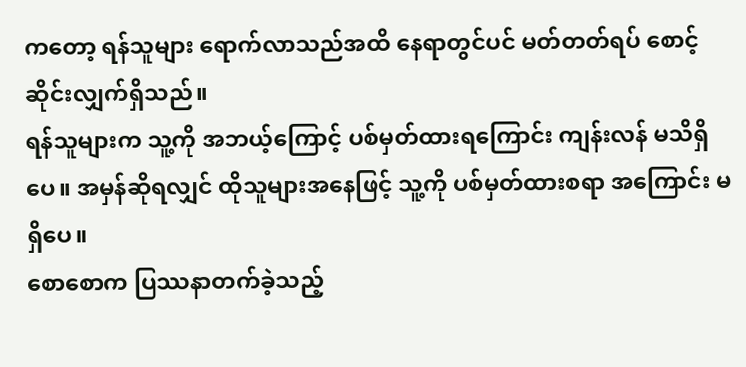ကတော့ ရန်သူများ ရောက်လာသည်အထိ နေရာတွင်ပင် မတ်တတ်ရပ် စောင့်ဆိုင်းလျှက်ရှိသည်။
ရန်သူများက သူ့ကို အဘယ့်ကြောင့် ပစ်မှတ်ထားရကြောင်း ကျန်းလန် မသိရှိပေ။ အမှန်ဆိုရလျှင် ထိုသူများအနေဖြင့် သူ့ကို ပစ်မှတ်ထားစရာ အကြောင်း မရှိပေ။
စောစောက ပြဿနာတက်ခဲ့သည့်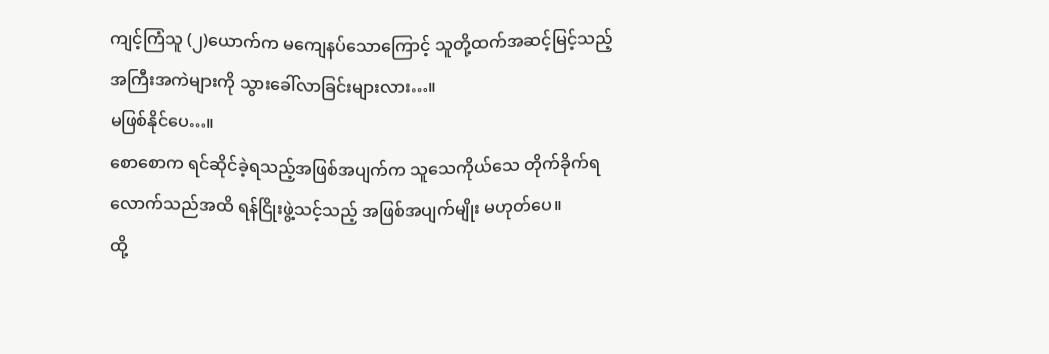ကျင့်ကြံသူ (၂)ယောက်က မကျေနပ်သောကြောင့် သူတို့ထက်အဆင့်မြင့်သည့် အကြီးအကဲများကို သွားခေါ်လာခြင်းများလား…။
မဖြစ်နိုင်ပေ…။
စောစောက ရင်ဆိုင်ခဲ့ရသည့်အဖြစ်အပျက်က သူသေကိုယ်သေ တိုက်ခိုက်ရလောက်သည်အထိ ရန်ငြိုးဖွဲ့သင့်သည့် အဖြစ်အပျက်မျိုး မဟုတ်ပေ။
ထို့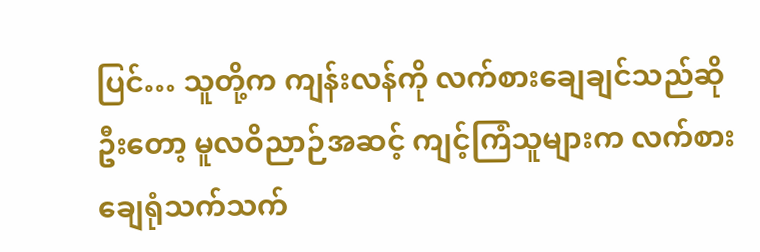ပြင်… သူတို့က ကျန်းလန်ကို လက်စားချေချင်သည်ဆိုဦးတော့ မူလဝိညာဉ်အဆင့် ကျင့်ကြံသူများက လက်စားချေရုံသက်သက်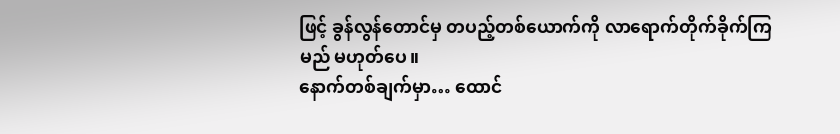ဖြင့် ခွန်လွန်တောင်မှ တပည့်တစ်ယောက်ကို လာရောက်တိုက်ခိုက်ကြမည် မဟုတ်ပေ။
နောက်တစ်ချက်မှာ… ထောင်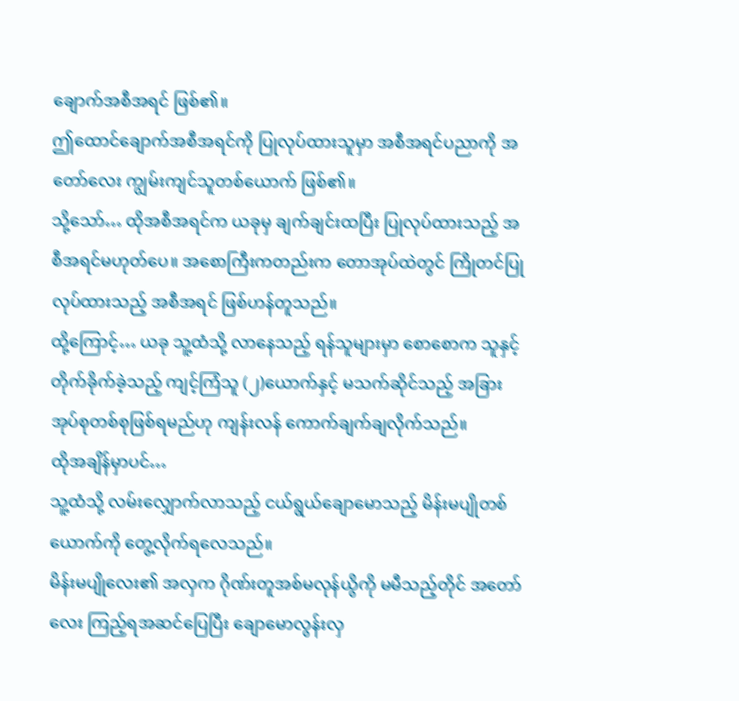ချောက်အစီအရင် ဖြစ်၏။
ဤထောင်ချောက်အစီအရင်ကို ပြုလုပ်ထားသူမှာ အစီအရင်ပညာကို အတော်လေး ကျွမ်းကျင်သူတစ်ယောက် ဖြစ်၏။
သို့သော်… ထိုအစီအရင်က ယခုမှ ချက်ချင်းထပြီး ပြုလုပ်ထားသည့် အစီအရင်မဟုတ်ပေ။ အစောကြီးကတည်းက တောအုပ်ထဲတွင် ကြိုတင်ပြုလုပ်ထားသည့် အစီအရင် ဖြစ်ဟန်တူသည်။
ထို့ကြောင့်… ယခု သူ့ထံသို့ လာနေသည့် ရန်သူများမှာ စောစောက သူနှင့် တိုက်ခိုက်ခဲ့သည့် ကျင့်ကြံသူ (၂)ယောက်နှင့် မသက်ဆိုင်သည့် အခြားအုပ်စုတစ်စုဖြစ်ရမည်ဟု ကျန်းလန် ကောက်ချက်ချလိုက်သည်။
ထိုအချိန်မှာပင်…
သူ့ထံသို့ လမ်းလျှောက်လာသည့် ငယ်ရွယ်ချောမောသည့် မိန်းမပျိုတစ်ယောက်ကို တွေ့လိုက်ရလေသည်။
မိန်းမပျိုလေး၏ အလှက ဂိုဏ်းတူအစ်မလုန်ယွိကို မမီသည့်တိုင် အတော်လေး ကြည့်ရအဆင်ပြေပြီး ချောမောလွန်းလှ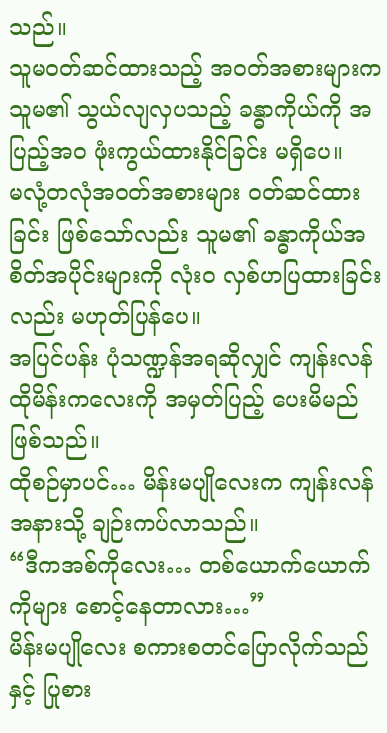သည်။
သူမဝတ်ဆင်ထားသည့် အဝတ်အစားများက သူမ၏ သွယ်လျလှပသည့် ခန္ဓာကိုယ်ကို အပြည့်အ၀ ဖုံးကွယ်ထားနိုင်ခြင်း မရှိပေ။
မလုံ့တလုံအဝတ်အစားများ ဝတ်ဆင်ထားခြင်း ဖြစ်သော်လည်း သူမ၏ ခန္ဓာကိုယ်အစိတ်အပိုင်းများကို လုံး၀ လှစ်ဟပြထားခြင်းလည်း မဟုတ်ပြန်ပေ။
အပြင်ပန်း ပုံသဏ္ဍန်အရဆိုလျှင် ကျန်းလန် ထိုမိန်းကလေးကို အမှတ်ပြည့် ပေးမိမည် ဖြစ်သည်။
ထိုစဉ်မှာပင်… မိန်းမပျိုလေးက ကျန်းလန်အနားသို့ ချဉ်းကပ်လာသည်။
“ဒီကအစ်ကိုလေး… တစ်ယောက်ယောက်ကိုများ စောင့်နေတာလား…”
မိန်းမပျိုလေး စကားစတင်ပြောလိုက်သည်နှင့် ပြုစား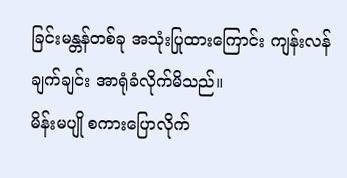ခြင်းမန္တန်တစ်ခု အသုံးပြုထားကြောင်း ကျန်းလန် ချက်ချင်း အာရုံခံလိုက်မိသည်။
မိန်းမပျို စကားပြောလိုက်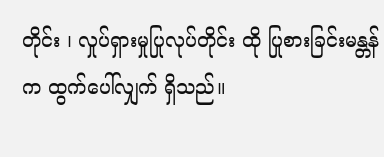တိုင်း ၊ လှုပ်ရှားမှုပြုလုပ်တိုင်း ထို ပြုစားခြင်းမန္တန်က ထွက်ပေါ်လျှက် ရှိသည်။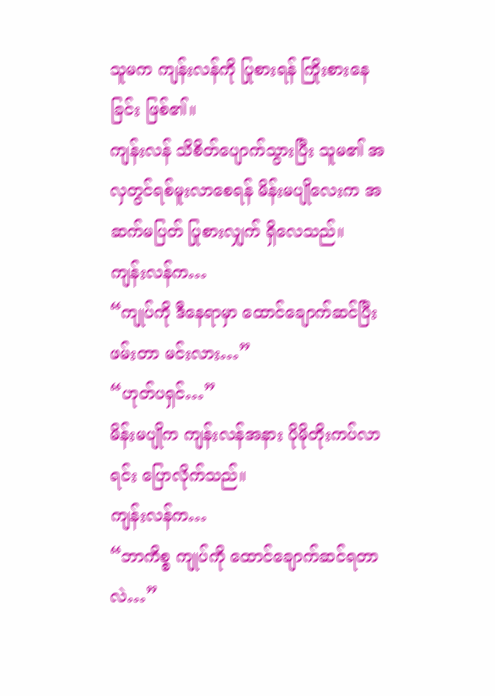သူမက ကျန်းလန်ကို ပြုစားရန် ကြိုးစားနေခြင်း ဖြစ်၏။
ကျန်းလန် သိစိတ်ပျောက်သွားပြီး သူမ၏ အလှတွင်ရစ်မူးလာစေရန် မိန်းမပျိုလေးက အဆက်မပြတ် ပြုစားလျှက် ရှိလေသည်။
ကျန်းလန်က…
“ကျုပ်ကို ဒီနေရာမှာ ထောင်ချောက်ဆင်ပြီးဖမ်းတာ မင်းလား…”
“ဟုတ်ပရှင်…”
မိန်းမပျိုက ကျန်းလန်အနား ပိုမိုတိုးကပ်လာရင်း ပြောလိုက်သည်။
ကျန်းလန်က…
“ဘာကိစ္စ ကျုပ်ကို ထောင်ချောက်ဆင်ရတာလဲ…”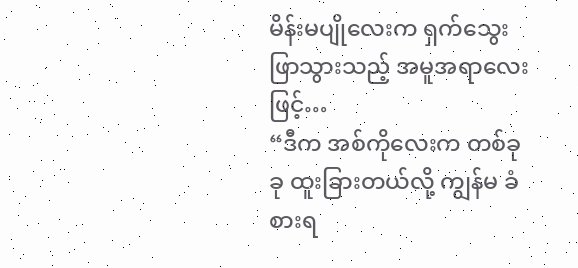မိန်းမပျိုလေးက ရှက်သွေးဖြာသွားသည့် အမူအရာလေးဖြင့်…
“ဒီက အစ်ကိုလေးက တစ်ခုခု ထူးခြားတယ်လို့ ကျွန်မ ခံစားရ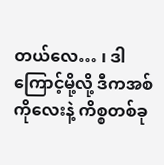တယ်လေ… ၊ ဒါကြောင့်မို့လို့ ဒီကအစ်ကိုလေးနဲ့ ကိစ္စတစ်ခု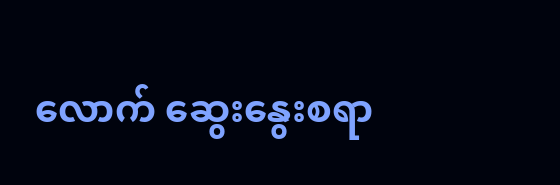လောက် ဆွေးနွေးစရာ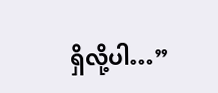ရှိလို့ပါ…”